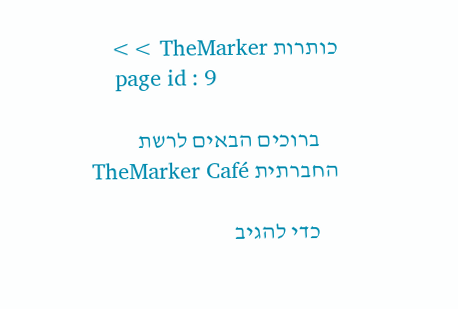כותרות TheMarker >>
    page id : 9

    ברוכים הבאים לרשת החברתית TheMarker Café

    כדי להגיב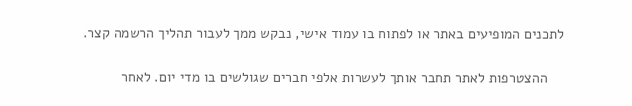לתכנים המופיעים באתר או לפתוח בו עמוד אישי, נבקש ממך לעבור תהליך הרשמה קצר.

    ההצטרפות לאתר תחבר אותך לעשרות אלפי חברים שגולשים בו מדי יום. לאחר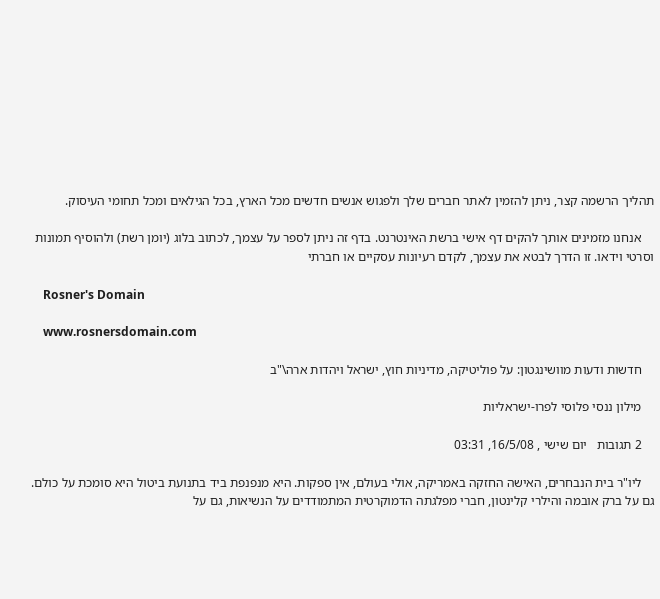תהליך הרשמה קצר, ניתן להזמין לאתר חברים שלך ולפגוש אנשים חדשים מכל הארץ, בכל הגילאים ומכל תחומי העיסוק.

    אנחנו מזמינים אותך להקים דף אישי ברשת האינטרנט. בדף זה ניתן לספר על עצמך, לכתוב בלוג (יומן רשת) ולהוסיף תמונות וסרטי וידאו. זו הדרך לבטא את עצמך, לקדם רעיונות עסקיים או חברתי

    Rosner's Domain

    www.rosnersdomain.com

    חדשות ודעות מוושינגטון: על פוליטיקה, מדיניות חוץ, ישראל ויהדות ארה\"ב

    מילון ננסי פלוסי לפרו-ישראליות

    2 תגובות   יום שישי , 16/5/08, 03:31

    ליו"ר בית הנבחרים, האישה החזקה באמריקה, אולי בעולם, אין ספקות. היא מנפנפת ביד בתנועת ביטול היא סומכת על כולם. גם על ברק אובמה והילרי קלינטון, חברי מפלגתה הדמוקרטית המתמודדים על הנשיאות, גם על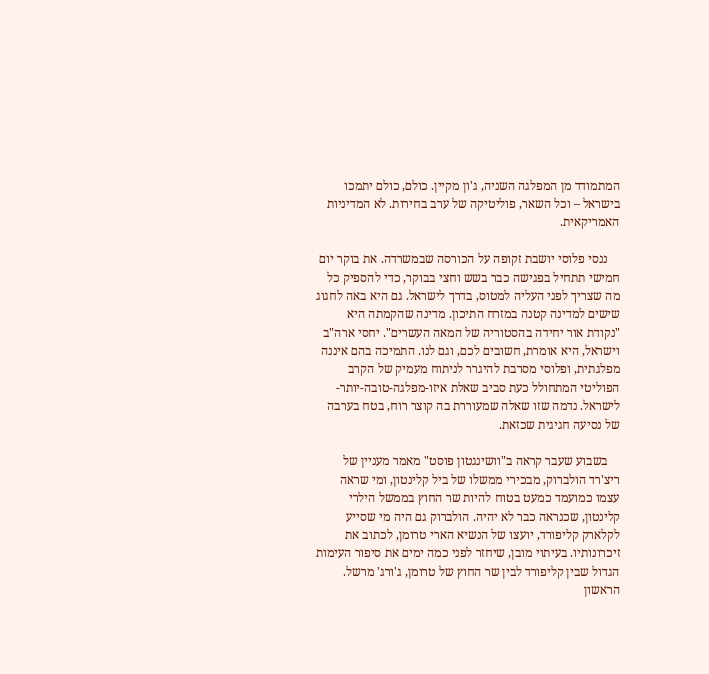המתמודד מן המפלגה השניה, ג'ון מקיין. כולם, כולם יתמכו בישראל – וכל השאר, פוליטיקה של ערב בחירות. לא המדיניות האמריקאית.

    ננסי פלוסי יושבת זקופה על הכורסה שבמשרדה. את בוקר יום חמישי תתחיל בפגישה כבר בשש וחצי בבוקר, כדי להספיק כל מה שצריך לפני העליה למטוס, בדרך לישראל. גם היא באה לחגוג שישים למדינה קטנה במזרח התיכון. מדינה שהקמתה היא "נקודת אור יחידה בהסטוריה של המאה העשרים". יחסי ארה"ב וישראל, היא אומרת, חשובים לכם, וגם לנו. התמיכה בהם איננה מפלגתית, ופלוסי מסרבת להיגרר לניתוח מעמיק של הקרב הפוליטי המתחולל כעת סביב שאלת איזו-מפלגה-טובה-יותר-לישראל. נדמה שזו שאלה שמעוררת בה קוצר רוח, בטח בערבה של נסיעה חגיגית שכזאת.

    בשבוע שעבר קראה ב"וושינגטון פוסט" מאמר מעניין של ריצ'רד הולברוק, מבכירי ממשלו של ביל קלינטון, ומי שראה עצמו כמועמד כמעט בטוח להיות שר החוץ בממשל הילרי קלינטון, שכנראה כבר לא יהיה. הולברוק גם היה מי שסייע לקלארק קליפורד, יועצו של הנשיא הארי טרומן, לכתוב את זיכרונותיו. בעיתוי מובן, שיחזר לפני כמה ימים את סיפור העימות הגדול שבין קליפורד לבין שר החוץ של טרומן, ג'ורג' מרשל. הראשון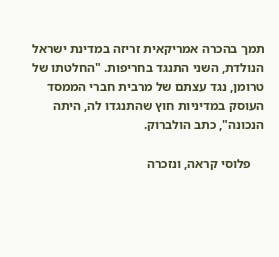תמך בהכרה אמריקאית זריזה במדינת ישראל הנולדת, השני התנגד בחריפות. "החלטתו של טרומן, נגד עצתם של מרבית חברי הממסד העוסק במדיניות חוץ שהתנגדו לה, היתה הנכונה", כתב הולברוק.

    פלוסי קראה, ונזכרה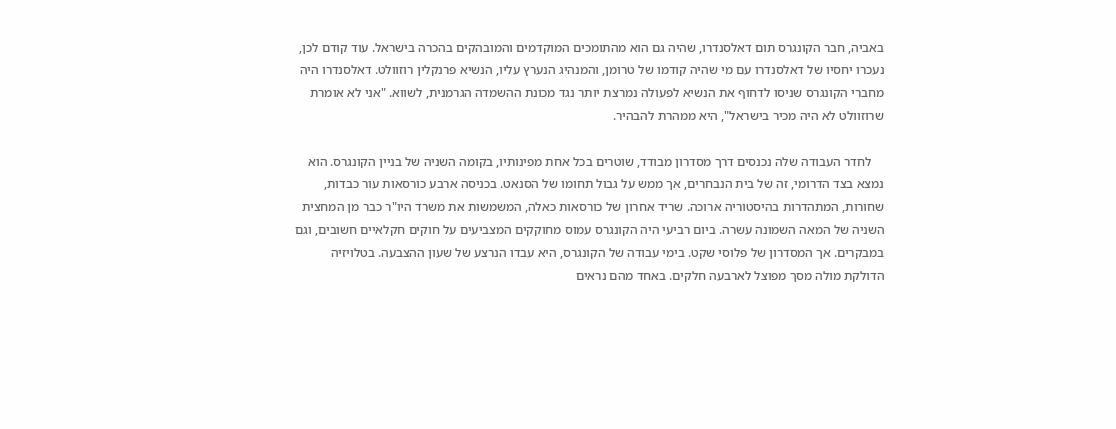באביה, חבר הקונגרס תום דאלסנדרו, שהיה גם הוא מהתומכים המוקדמים והמובהקים בהכרה בישראל. עוד קודם לכן, נעכרו יחסיו של דאלסנדרו עם מי שהיה קודמו של טרומן, והמנהיג הנערץ עליו, הנשיא פרנקלין רוזוולט. דאלסנדרו היה מחברי הקונגרס שניסו לדחוף את הנשיא לפעולה נמרצת יותר נגד מכונת ההשמדה הגרמנית, לשווא. "אני לא אומרת שרוזוולט לא היה מכיר בישראל", היא ממהרת להבהיר.

    לחדר העבודה שלה נכנסים דרך מסדרון מבודד, שוטרים בכל אחת מפינותיו, בקומה השניה של בניין הקונגרס. הוא נמצא בצד הדרומי, זה של בית הנבחרים, אך ממש על גבול תחומו של הסנאט. בכניסה ארבע כורסאות עור כבדות, שחורות, המתהדרות בהיסטוריה ארוכה. שריד אחרון של כורסאות כאלה, המשמשות את משרד היו"ר כבר מן המחצית השניה של המאה השמונה עשרה. ביום רביעי היה הקונגרס עמוס מחוקקים המצביעים על חוקים חקלאיים חשובים, וגם במבקרים. אך המסדרון של פלוסי שקט. בימי עבודה של הקונגרס, היא עבדו הנרצע של שעון ההצבעה. בטלויזיה הדולקת מולה מסך מפוצל לארבעה חלקים. באחד מהם נראים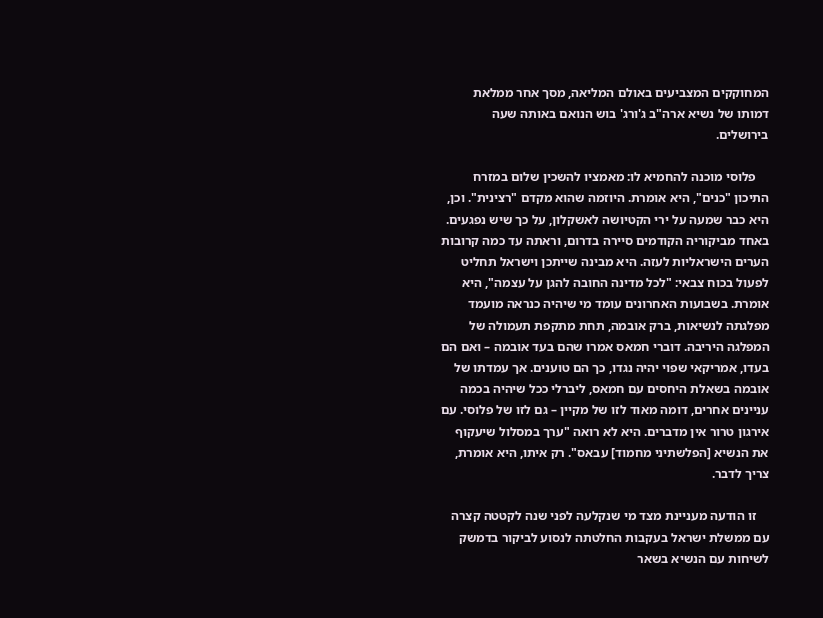המחוקקים המצביעים באולם המליאה, מסך אחר ממלאת דמותו של נשיא ארה"ב ג'ורג' בוש הנואם באותה שעה בירושלים.

    פלוסי מוכנה להחמיא לו: מאמציו להשכין שלום במזרח התיכון "כנים", היא אומרת. היוזמה שהוא מקדם "רצינית". וכן, היא כבר שמעה על ירי הקטיושה לאשקלון, על כך שיש נפגעים. באחד מביקוריה הקודמים סיירה בדרום, וראתה עד כמה קרובות הערים הישראליות לעזה. היא מבינה שייתכן וישראל תחליט לפעול בכוח צבאי: "לכל מדינה החובה להגן על עצמה", היא אומרת. בשבועות האחרונים עומד מי שיהיה כנראה מועמד מפלגתה לנשיאות, ברק אובמה, תחת מתקפת תעמולה של המפלגה היריבה. דוברי חמאס אמרו שהם בעד אובמה – ואם הם בעדו, אמריקאי שפוי יהיה נגדו, כך הם טוענים. אך עמדתו של אובמה בשאלת היחסים עם חמאס, ליברלי ככל שיהיה בכמה עניינים אחרים, דומה מאוד לזו של מקיין – גם לזו של פלוסי. עם אירגון טרור אין מדברים. היא לא רואה "ערך במסלול שיעקוף את הנשיא [הפלשתיני מחמוד] עבאס". רק איתו, היא אומרת, צריך לדבר.

    זו הודעה מעניינת מצד מי שנקלעה לפני שנה לקטטה קצרה עם ממשלת ישראל בעקבות החלטתה לנסוע לביקור בדמשק לשיחות עם הנשיא בשאר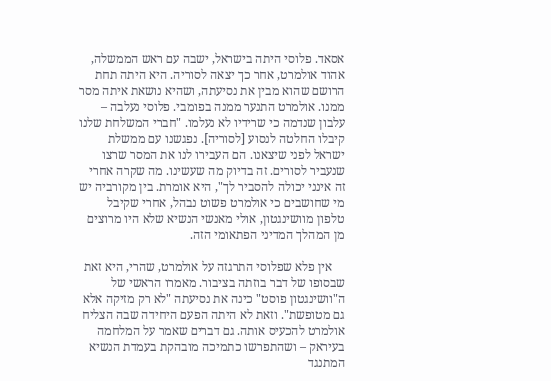אסאד. פלוסי היתה בישראל, ישבה עם ראש הממשלה, אהוד אולמרט, אחר כך יצאה לסוריה. היא היתה תחת הרושם שהוא מבין את נסיעתה, ושהיא נושאת איתה מסר ממנו. אולמרט התנער ממנה בפומבי. פלוסי נעלבה – עלבון שנדמה כי שרידיו לא נעלמו. "חברי המשלחת שלנו קיבלו החלטה לנסוע [לסוריה]. נפגשנו עם ממשלת ישראל לפני שיצאנו. הם העבירו לנו את המסר שרצו שנעביר לסורים. זה בדיוק מה שעשינו. מה שקרה אחרי זה אינני יכולה להסביר לך", היא אומרת. בין מקורביה יש מי שחושבים כי אולמרט פשוט נבהל, אחרי שקיבל טלפון מוושינגטון, אולי מאנשי הנשיא שלא היו מרוצים מן המהלך המדיני הפתאומי הזה.

    אין פלא שפלוסי התרגזה על אולמרט, שהרי, היא זאת שבסופו של דבר בוזתה בציבור. מאמרו הראשי של ה"וושינגטון פוסט" כינה את נסיעתה "לא רק מזיקה אלא גם מטופשת". וזאת לא היתה הפעם היחידה שבה הצליח אולמרט להכעיס אותה. גם דברים שאמר על המלחמה בעיראק – ושהתפרשו כתמיכה מובהקת בעמדת הנשיא המתנגד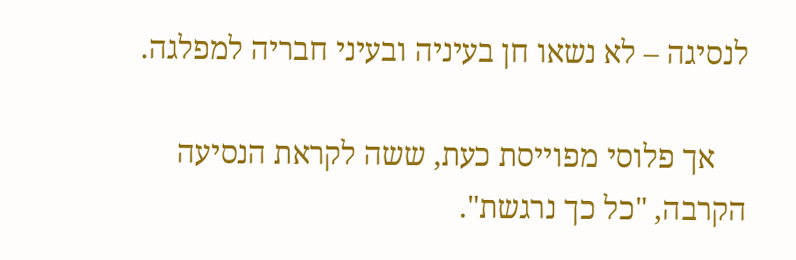לנסיגה – לא נשאו חן בעיניה ובעיני חבריה למפלגה.

    אך פלוסי מפוייסת כעת, ששה לקראת הנסיעה הקרבה, "כל כך נרגשת".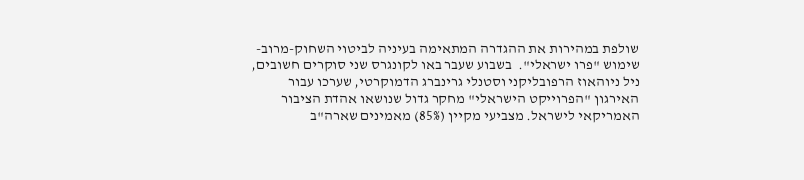שולפת במהירות את ההגדרה המתאימה בעיניה לביטוי השחוק-מרוב-שימוש "פרו ישראלי".  בשבוע שעבר באו לקונגרס שני סוקרים חשובים, ניל ניוהאוז הרפובליקני וסטנלי גרינברג הדמוקרטי, שערכו עבור האירגון "הפרוייקט הישראלי" מחקר גדול שנושאו אהדת הציבור האמריקאי לישראל. מצביעי מקיין (85%) מאמינים שארה"ב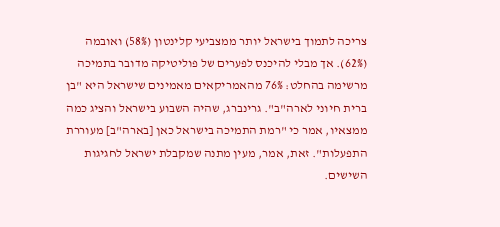צריכה לתמוך בישראל יותר ממצביעי קלינטון (58%) ואובמה (62%). אך מבלי להיכנס לפערים של פוליטיקה מדובר בתמיכה מרשימה בהחלט: 76% מהאמריקאים מאמינים שישראל היא "בן ברית חיוני לארה"ב". גרינברג, שהיה השבוע בישראל והציג כמה ממצאיו, אמר כי "רמת התמיכה בישראל כאן [בארה"ב] מעוררת התפעלות". זאת, אמר, מעין מתנה שמקבלת ישראל לחגיגות השישים.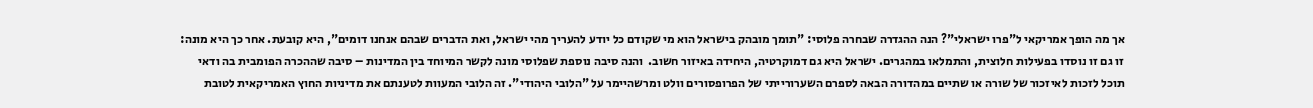אך מה הופך אמריקאי ל"פרו ישראלי"? הנה ההגדרה שבחרה פלוסי: "תומך מובהק בישראל הוא מי שקודם כל יודע להעריך מהי ישראל, ואת הדברים שבהם אנחנו דומים", היא קובעת. אחר כך היא מונה: זו גם זו נוסדו בפעילות חלוצית, והתמלאו במהגרים. ישראל היא גם דמוקרטיה, היחידה באיזור חשוב.  והנה סיבה נוספת שפלוסי מונה לקשר המיוחד בין המדינות – סיבה שההכרה הפומבית בה ודאי תוכל לזכות לאיזכור של שורה או שתיים במהדורה הבאה לספרם השערורייתי של הפרופסורים וולט ומרשהיימר על "הלובי היהודי". זה הלובי המעוות לטענתם את מדיניות החוץ האמריקאית לטובת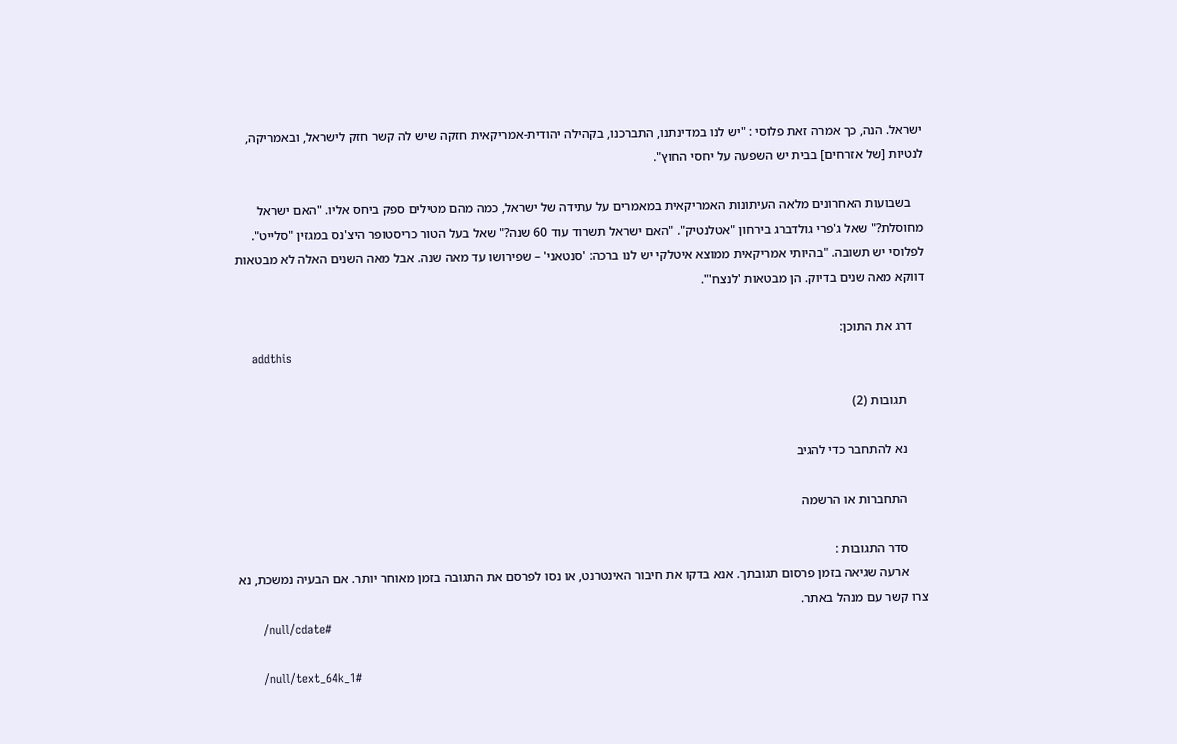ישראל. הנה, כך אמרה זאת פלוסי : "יש לנו במדינתנו, התברכנו, בקהילה יהודית-אמריקאית חזקה שיש לה קשר חזק לישראל, ובאמריקה, לנטיות [של אזרחים] בבית יש השפעה על יחסי החוץ".

    בשבועות האחרונים מלאה העיתונות האמריקאית במאמרים על עתידה של ישראל, כמה מהם מטילים ספק ביחס אליו. "האם ישראל מחוסלת?" שאל ג'פרי גולדברג בירחון "אטלנטיק". "האם ישראל תשרוד עוד 60 שנה?" שאל בעל הטור כריסטופר היצ'נס במגזין "סלייט". לפלוסי יש תשובה. "בהיותי אמריקאית ממוצא איטלקי יש לנו ברכה: 'סנטאני' – שפירושו עד מאה שנה. אבל מאה השנים האלה לא מבטאות דווקא מאה שנים בדיוק. הן מבטאות 'לנצח'".

    דרג את התוכן:
    addthis

      תגובות (2)

      נא להתחבר כדי להגיב

      התחברות או הרשמה

      סדר התגובות :
      ארעה שגיאה בזמן פרסום תגובתך. אנא בדקו את חיבור האינטרנט, או נסו לפרסם את התגובה בזמן מאוחר יותר. אם הבעיה נמשכת, נא צרו קשר עם מנהל באתר.
      /null/cdate#

      /null/text_64k_1#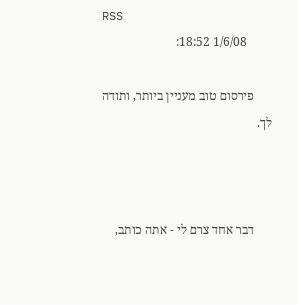RSS
        1/6/08 18:52:

      פירסום טוב מעניין ביותר, ותודה לך.



      דבר אחד צרם לי - אתה כותב,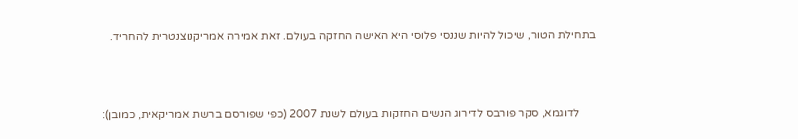בתחילת הטור, שיכול להיות שננסי פלוסי היא האישה החזקה בעולם. זאת אמירה אמריקנוצנטרית להחריד.



      לדוגמא, סקר פורבס לדירוג הנשים החזקות בעולם לשנת 2007 (כפי שפורסם ברשת אמריקאית, כמובן):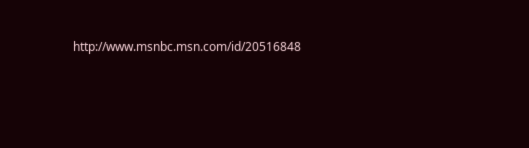http://www.msnbc.msn.com/id/20516848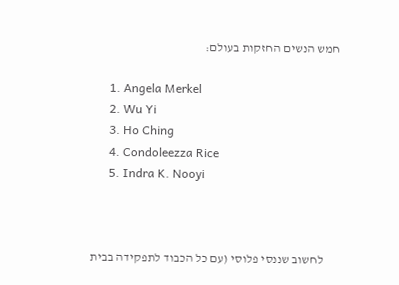חמש הנשים החזקות בעולם:

      1. Angela Merkel
      2. Wu Yi
      3. Ho Ching
      4. Condoleezza Rice
      5. Indra K. Nooyi



      לחשוב שננסי פלוסי (עם כל הכבוד לתפקידה בבית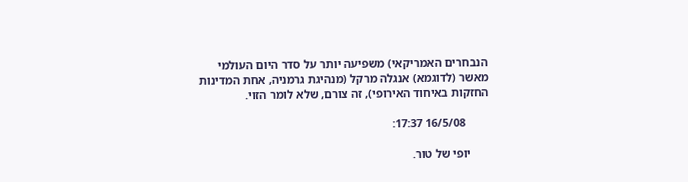הנבחרים האמריקאי) משפיעה יותר על סדר היום העולמי מאשר (לדוגמא) אנגלה מרקל (מנהיגת גרמניה, אחת המדינות החזקות באיחוד האירופי), זה צורם, שלא לומר הזוי.

        16/5/08 17:37:

      יופי של טור.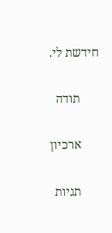חידשת לי.

      תודה

      ארכיון

      תגיות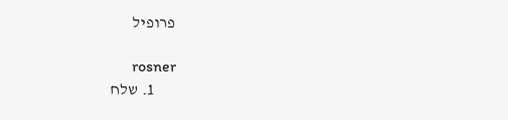פרופיל

      rosner
      1. שלח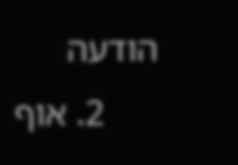הודעה
      2. אוף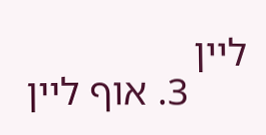ליין
      3. אוף ליין